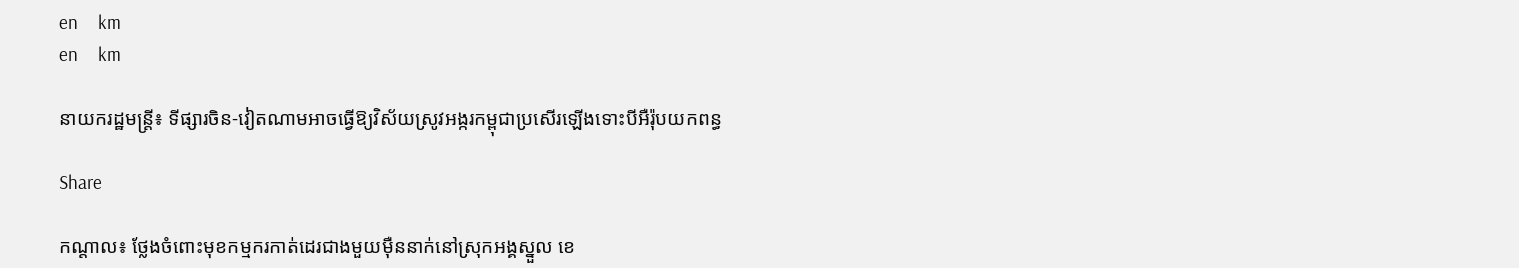en     km
en     km

នាយករដ្ឋមន្រ្តី៖ ទីផ្សារចិន-វៀតណាមអាចធ្វើឱ្យវិស័យស្រូវអង្ករកម្ពុជាប្រសើរឡើងទោះបីអឺរ៉ុបយកពន្ធ

Share

កណ្តាល៖ ថ្លែងចំពោះមុខកម្មករកាត់ដេរជាងមួយម៉ឺននាក់នៅស្រុកអង្គស្នួល ខេ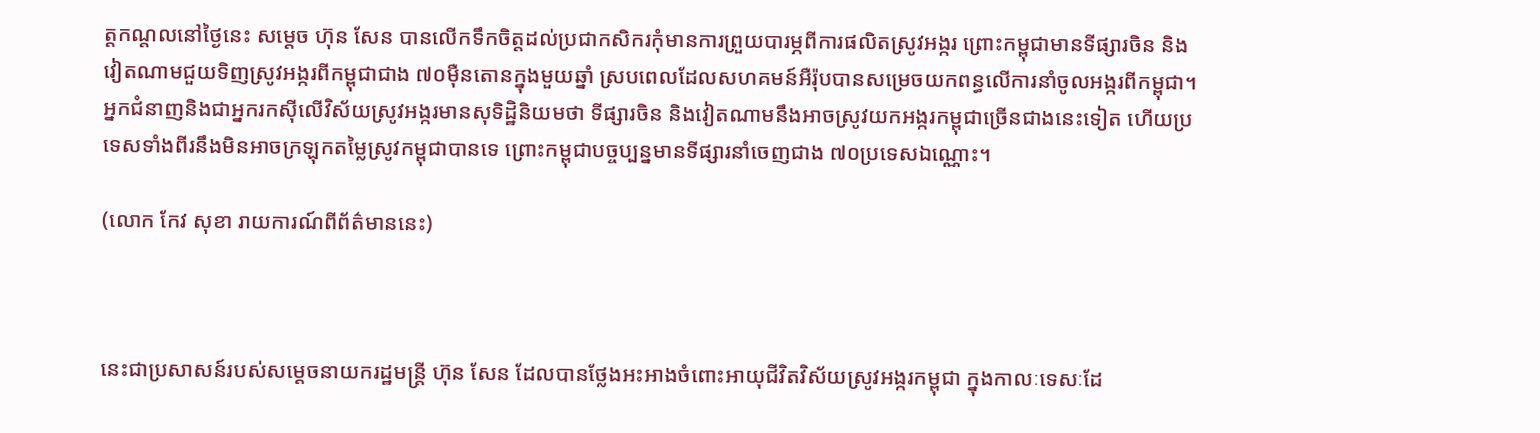ត្តកណ្តលនៅថ្ងៃនេះ សម្តេច ហ៊ុន សែន បានលើកទឹកចិត្តដល់ប្រជាកសិករកុំមានការព្រួយបារម្ភពីការផលិតស្រូវអង្ករ ព្រោះកម្ពុជាមានទីផ្សារចិន និងវៀតណាមជួយទិញស្រូវអង្ករពីកម្ពុជាជាង ៧០ម៉ឺនតោនក្នុងមួយឆ្នាំ ស្របពេលដែលសហគមន៍អឺរ៉ុបបានសម្រេចយកពន្ធលើការនាំចូលអង្ករពីកម្ពុជា។ អ្នកជំនាញនិងជាអ្នករកស៊ីលើវិស័យស្រូវអង្ករមានសុទិដ្ឋិនិយមថា ទីផ្សារចិន និងវៀតណាមនឹងអាចស្រូវយកអង្ករកម្ពុជាច្រើនជាងនេះទៀត ហើយប្រទេសទាំងពីរនឹងមិនអាចក្រឡុកតម្លៃស្រូវកម្ពុជាបានទេ ព្រោះកម្ពុជាបច្ចប្បន្នមានទីផ្សារនាំចេញជាង ៧០ប្រទេសឯណ្ណោះ។

(លោក កែវ សុខា រាយការណ៍ពីព័ត៌មាននេះ)



នេះជាប្រសាសន៍របស់សម្តេចនាយករដ្ឋមន្រ្តី ហ៊ុន សែន ដែលបានថ្លែងអះអាងចំពោះអាយុជីវិតវិស័យស្រូវអង្ករកម្ពុជា ក្នុងកាលៈទេសៈដែ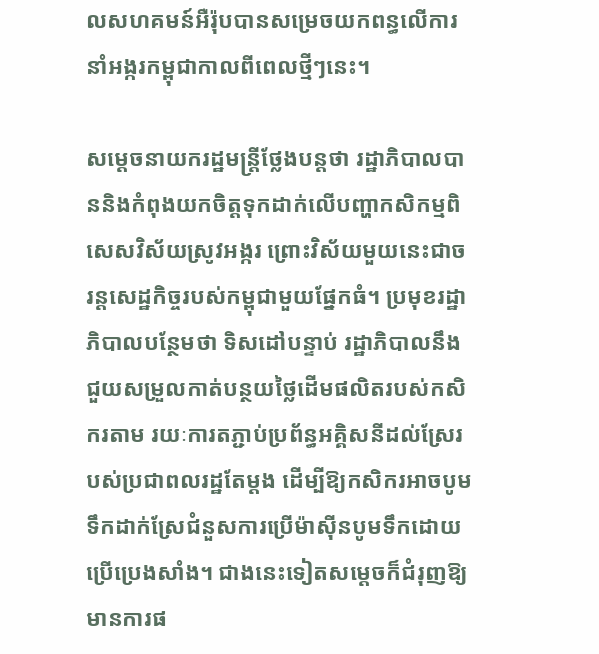លសហគមន៍អឺរ៉ុបបានសម្រេចយកពន្ធលើការនាំអង្ករកម្ពុជាកាលពីពេលថ្មីៗនេះ។

សម្តេចនាយករដ្ឋមន្រ្តីថ្លែងបន្តថា រដ្ឋាភិបាលបាននិងកំពុងយកចិត្តទុកដាក់លើបញ្ហាកសិកម្មពិសេសវិស័យស្រូវអង្ករ ព្រោះវិស័យមួយនេះជាចរន្តសេដ្ឋកិច្ចរបស់កម្ពុជាមួយផ្នែកធំ។ ប្រមុខរដ្ឋាភិបាលបន្ថែមថា ទិសដៅបន្ទាប់ រដ្ឋាភិបាលនឹងជួយសម្រួលកាត់បន្ថយថ្លៃដើមផលិតរបស់កសិករតាម រយៈការតភ្ជាប់ប្រព័ន្ធអគ្គិសនីដល់ស្រែរបស់ប្រជាពលរដ្ឋតែម្តង ដើម្បីឱ្យកសិករអាចបូមទឹកដាក់ស្រែជំនួសការប្រើម៉ាស៊ីនបូមទឹកដោយប្រើប្រេងសាំង។ ជាងនេះទៀតសម្តេចក៏ជំរុញឱ្យមានការផ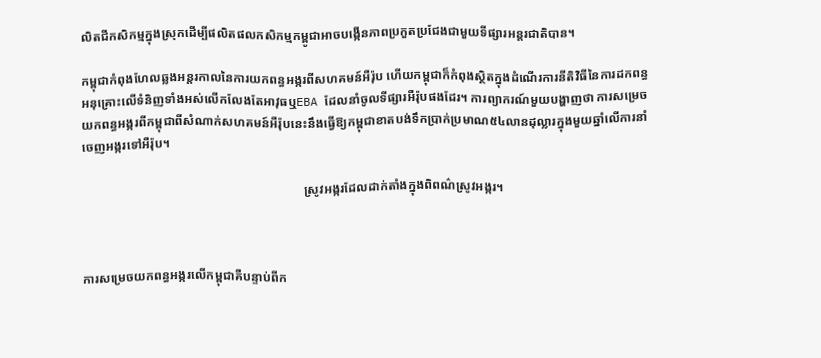លិតជីកសិកម្មក្នុងស្រុកដើម្បីផលិតផលកសិកម្មកម្ពូជាអាចបង្កើនភាពប្រកួតប្រជែងជាមួយទីផ្សារអន្តរជាតិបាន។

កម្ពុជាកំពុងហែលឆ្លងអន្តរកាលនៃការយកពន្ធអង្ករពីសហគមន៍អឺរ៉ុប ហើយកម្ពុជាក៏កំពុងស្ថិតក្នុងដំណើរការនីតិវិធីនៃការដកពន្ធអនុគ្រោះលើទំនិញទាំងអស់លើកលែងតែអាវុធឬEBA ដែលនាំចូលទីផ្សារអឺរ៉ុបផងដែរ។ ការព្យាករណ៍មួយបង្ហាញថា ការសម្រេចយកពន្ធអង្ករពីកម្ពុជាពីសំណាក់សហគមន៍អឺរ៉ុបនេះនឹងធ្វើឱ្យកម្ពុជាខាតបង់ទឹកប្រាក់ប្រមាណ៥៤លានដុល្លារក្នុងមួយឆ្នាំលើការនាំចេញអង្ករទៅអឺរ៉ុប។

                                                                       ស្រូវអង្ករដែលដាក់តាំងក្នុងពិពណ៌ស្រូវអង្ករ។



ការសម្រេចយកពន្ធអង្ករលើកម្ពុជាគឺបន្ទាប់ពីក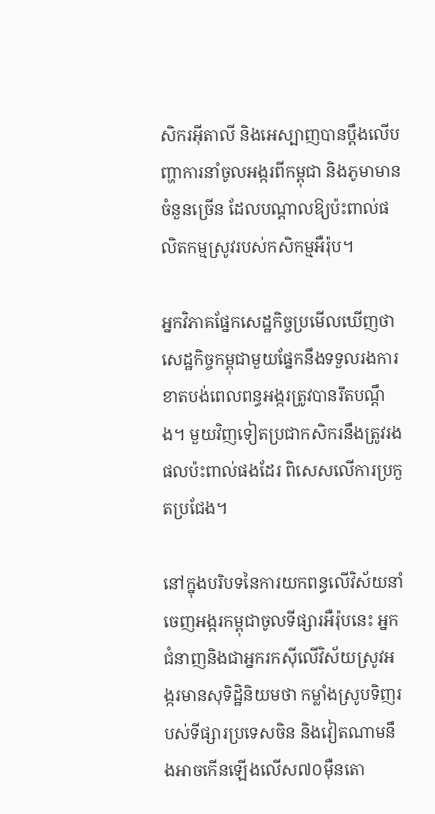សិករអ៊ីតាលី និងអេស្បាញបានប្តឹងលើបញ្ហាការនាំចូលអង្ករពីកម្ពុជា និងភូមាមានចំនួនច្រើន ដែលបណ្តាលឱ្យប៉ះពាល់ផលិតកម្មស្រូវរបស់កសិកម្មអឺរ៉ុប។

អ្នកវិភាគផ្នែកសេដ្ឋកិច្ចប្រមើលឃើញថា សេដ្ឋកិច្ចកម្ពុជាមួយផ្នែកនឹងទទួលរងការខាតបង់ពេលពន្ធអង្ករត្រូវបានរឹតបណ្តឹង។ មួយវិញទៀតប្រជាកសិករនឹងត្រូវរងផលប៉ះពាល់ផងដែរ ពិសេសលើការប្រកួតប្រជែង។

នៅក្នុងបរិបទនៃការយកពន្ធលើវិស័យនាំចេញអង្ករកម្ពុជាចូលទីផ្សារអឺរ៉ុបនេះ អ្នកជំនាញនិងជាអ្នករកស៊ីលើវិស័យស្រូវអង្ករមានសុទិដ្ឋិនិយមថា កម្លាំងស្រូបទិញរបស់ទីផ្សារប្រទេសចិន និងវៀតណាមនឹងអាចកើនឡើងលើស៧០ម៉ឺនតោ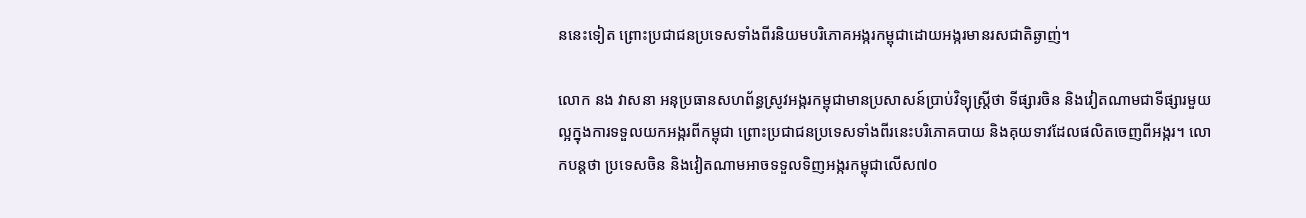ននេះទៀត ព្រោះប្រជាជនប្រទេសទាំងពីរនិយមបរិភោគអង្ករកម្ពុជាដោយអង្ករមានរសជាតិឆ្ងាញ់។

លោក នង វាសនា អនុប្រធានសហព័ន្ធស្រូវអង្ករកម្ពុជាមានប្រសាសន៍ប្រាប់វិទ្យុស្រ្តីថា ទីផ្សារចិន និងវៀតណាមជាទីផ្សារមួយល្អក្នុងការទទួលយកអង្ករពីកម្ពុជា ព្រោះប្រជាជនប្រទេសទាំងពីរនេះបរិភោគបាយ និងគុយទាវដែលផលិតចេញពីអង្ករ។ លោកបន្តថា ប្រទេសចិន និងវៀតណាមអាចទទួលទិញអង្ករកម្ពុជាលើស៧០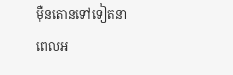ម៉ឺនតោនទៅទៀតនាពេលអ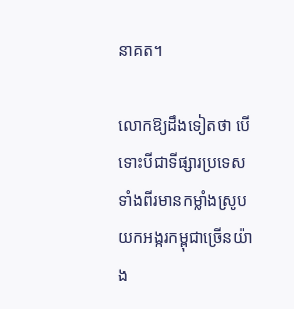នាគត។

លោកឱ្យដឹងទៀតថា បើទោះបីជាទីផ្សារប្រទេសទាំងពីរមានកម្លាំងស្រូបយកអង្ករកម្ពុជាច្រើនយ៉ាង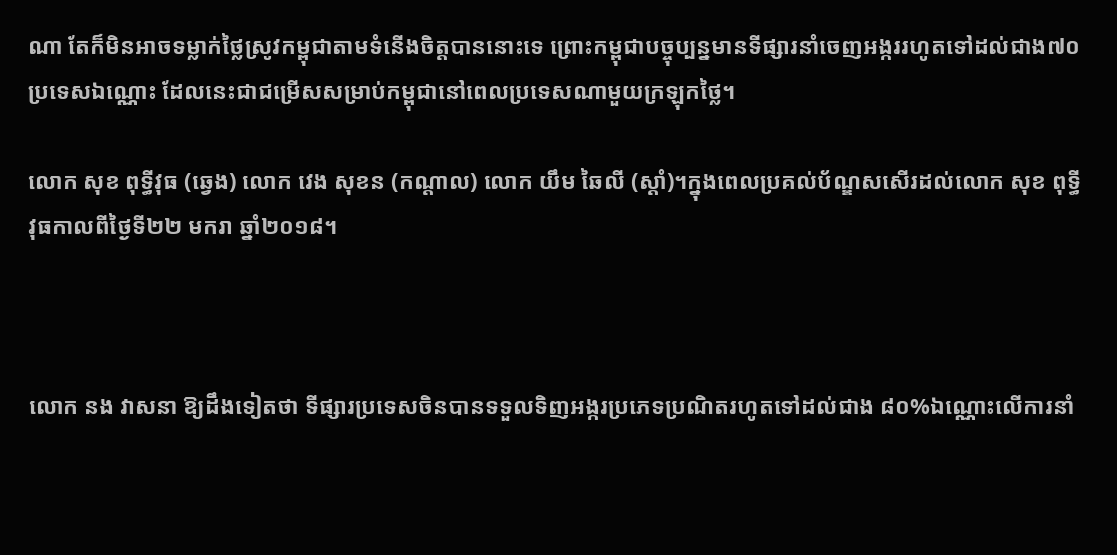ណា តែក៏មិនអាចទម្លាក់ថ្លៃស្រូវកម្ពុជាតាមទំនើងចិត្តបាននោះទេ ព្រោះកម្ពុជាបច្ចុប្បន្នមានទីផ្សារនាំចេញអង្កររហូតទៅដល់ជាង៧០ប្រទេសឯណ្ណោះ ដែលនេះជាជម្រើសសម្រាប់កម្ពុជានៅពេលប្រទេសណាមួយក្រឡុកថ្លៃ។

លោក សុខ ពុទ្ធីវុធ (ឆ្វេង) លោក វេង សុខន (កណ្តាល) លោក យឹម ឆៃលី (ស្តាំ)។ក្នុងពេលប្រគល់ប័ណ្ឌសសើរដល់លោក សុខ ពុទ្ធីវុធកាលពីថ្ងៃទី២២ មករា ឆ្នាំ២០១៨។



លោក នង វាសនា ឱ្យដឹងទៀតថា ទីផ្សារប្រទេសចិនបានទទួលទិញអង្ករប្រភេទប្រណិតរហូតទៅដល់ជាង ៨០%ឯណ្ណោះលើការនាំ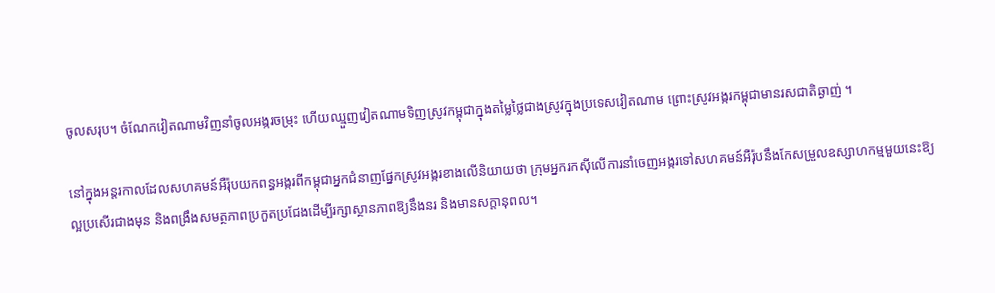ចូលសរុប។ ចំណែកវៀតណាមវិញនាំចូលអង្ករចម្រុះ ហើយឈ្មួញវៀតណាមទិញស្រូវកម្ពុជាក្នុងតម្លៃថ្លៃជាងស្រូវក្នុងប្រទេសវៀតណាម ព្រោះស្រូវអង្ករកម្ពុជាមានរសជាតិឆ្ងាញ់ ។

នៅក្នុងអន្តរកាលដែលសហគមន៍អឺរ៉ុបយកពន្ធអង្ករពីកម្ពុជាអ្នកជំនាញផ្នែកស្រូវអង្ករខាងលើនិយាយថា ក្រុមអ្នករកស៊ីលើការនាំចេញអង្ករទៅសហគមន៍អឺរ៉ុបនឹងកែសម្រួលឧស្សាហកម្មមួយនេះឱ្យល្អប្រសើរជាងមុន និងពង្រឹងសមត្ថភាពប្រកួតប្រជែងដើម្បីរក្សាស្ថានភាពឱ្យនឹងនរ និងមានសក្តានុពល។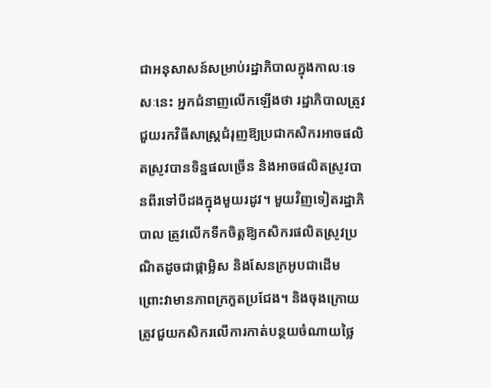ជាអនុសាសន៍សម្រាប់រដ្ឋាភិបាលក្នុងកាលៈទេសៈនេះ អ្នកជំនាញលើកឡើងថា រដ្ឋាភិបាលត្រូវជួយរកវិធីសាស្រ្តជំរុញឱ្យប្រជាកសិករអាចផលិតស្រូវបានទិន្នផលច្រើន និងអាចផលិតស្រូវបានពីរទៅបីដងក្នុងមួយរដូវ។ មួយវិញទៀតរដ្ឋាភិបាល ត្រូវលើកទឹកចិត្តឱ្យកសិករផលិតស្រូវប្រណិតដូចជាផ្កាម្លិស និងសែនក្រអូបជាដើម ព្រោះវាមានភាពក្រកួតប្រជែង។ និងចុងក្រោយត្រូវជួយកសិករលើការកាត់បន្ថយចំណាយថ្លៃ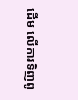ដើម លើការទិញពូ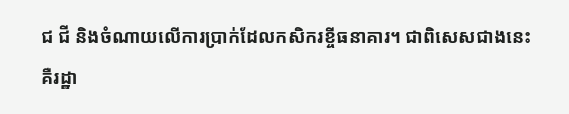ជ ជី និងចំណាយលើការប្រាក់ដែលកសិករខ្ចីធនាគារ។ ជាពិសេសជាងនេះ គឺរដ្ឋា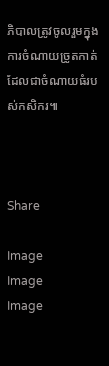ភិបាលត្រូវចូលរួមក្នុងការចំណាយច្រូតកាត់ដែលជាចំណាយធំរបស់កសិករ៕



Share

Image
Image
Image